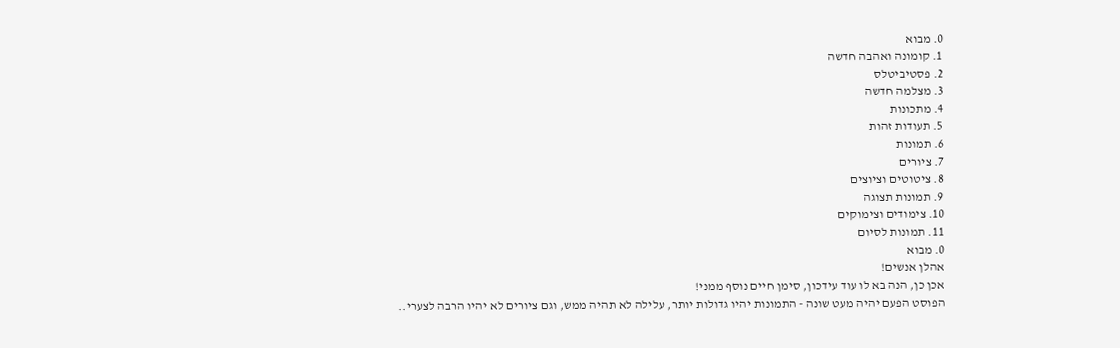0. מבוא
1. קומונה ואהבה חדשה
2. פסטיביטלס
3. מצלמה חדשה
4. מתכונות
5. תעודות זהות
6. תמונות
7. ציורים
8. ציטוטים וציוצים
9. תמונות תצוגה
10. צימודים וצימוקים
11. תמונות לסיום
0. מבוא
אהלן אנשים!
אכן כן, הנה בא לו עוד עידכון, סימן חיים נוסף ממני!
הפוסט הפעם יהיה מעט שונה - התמונות יהיו גדולות יותר, עלילה לא תהיה ממש, וגם ציורים לא יהיו הרבה לצערי..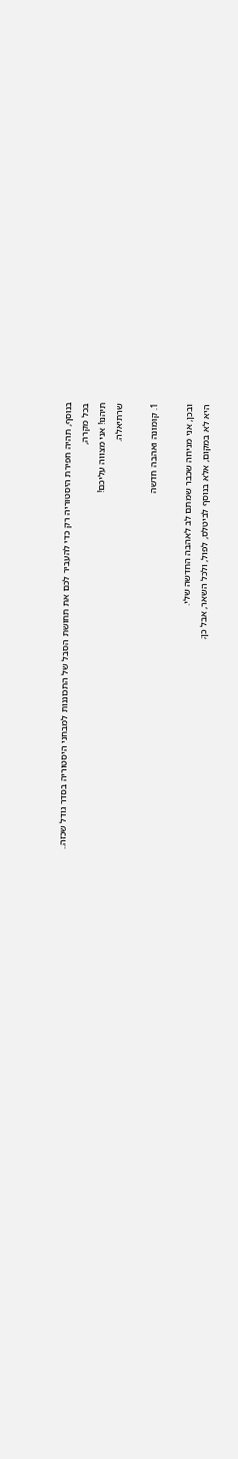בנוסף, תהיה חפירת היסטוריה רק כדי להעביר לכם את תחושת הסבל של התכוננות למבחני היסטוריה בסדר גודל שכזה..
בכל מקרה,
תיהנו! אני מצווה עליכם!
שרתיאלה.

1. קומונה ואהבה חדשה

ובכן, אני מניחה שכבר שמתם לב לאהבה החדשה שלי.
היא לא במקום, אלא בנוסף לביטלס, לפול, ולכל השאר, אבל כן;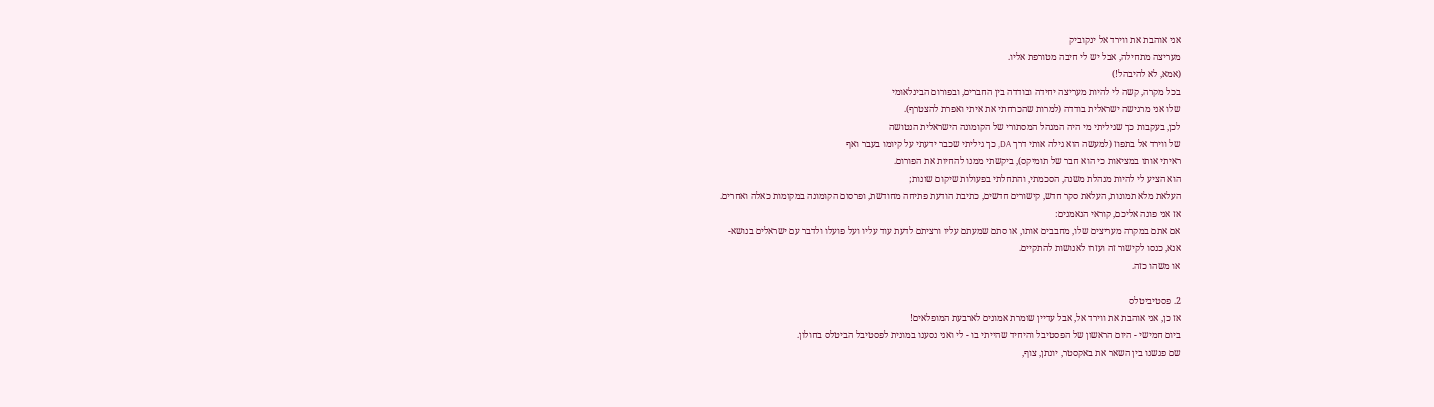אני אוהבת את ווירד אל ינקוביק
מעריצה מתחילה, אבל יש לי חיבה מטורפת אליו.
(אמא, לא להיבהל!)
בכל מקרה, קשה לי להיות מעריצה יחידה ובודדה בין החברים, ובפורום הבינלאומי
שלו אני מרגישה ישראלית בודדה (למרות שהכרחתי את איתי ואפרת להצטרף).
לכן, בעקבות כך שגיליתי מי היה המנהל המסתורי של הקומונה הישראלית הנטושה
של ווירד אל בתפוז (למעשה הוא גילה אותי דרך DA, כך גיליתי שכבר ידעתי על קיומו בעבר ואף
ראיתי אותו במציאות כי הוא חבר של תומיקס), ביקשתי ממנו להחיות את הפורום.
הוא הציע לי להיות מנהלת משנה, הסכמתי, והתחלתי בפעולות שיקום שונות;
העלאת מלא תמונות, העלאת סקר חדש, קישורים חדשים, כתיבת הודעת פתיחה מחודשת, ופרסום הקומונה במקומות כאלה ואחרים.
אז אני פונה אליכם, קוראי הנאמנים:
אם אתם במקרה מעריצים שלו, מחבבים אותו, או סתם שמעתם עליו ורציתם לדעת עוד עליו ועל פועלו ולדבר עם ישראלים בנושא-
אנא, כנסו לקישור זה ועזרו לאנושות להתקיים.
או משהו כזה.

2. פסטיביטלס
אז כן, אני אוהבת את ווירד אל, אבל עדיין שומרת אמונים לארבעת המופלאים!
ביום חמישי - היום הראשון של הפסטיבל והיחיד שהייתי בו - לי ואני נסענו במונית לפסטיבל הביטלס בחולון.
שם פגשנו בין השאר את באקסטר, יונתן, צוף,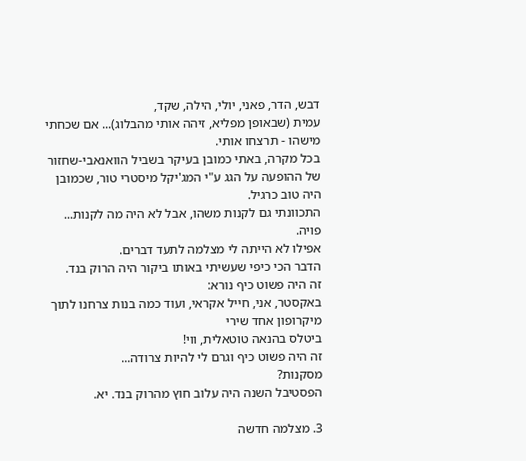דבש, הדר, פאני, יולי, הילה, שקד,
עמית (שבאופן מפליא, זיהה אותי מהבלוג)... אם שכחתי מישהו - תרצחו אותי.
בכל מקרה, באתי כמובן בעיקר בשביל הוואנאבי-שחזור של ההופעה על הגג ע"י המג'יקל מיסטרי טור, שכמובן
היה טוב כרגיל.
התכוונתי גם לקנות משהו, אבל לא היה מה לקנות... פויה.
אפילו לא הייתה לי מצלמה לתעד דברים.
הדבר הכי כיפי שעשיתי באותו ביקור היה הרוק בנד.
זה היה פשוט כיף נורא:
באקסטר, אני, חייל אקראי, ועוד כמה בנות צרחנו לתוך מיקרופון אחד שירי
ביטלס בהנאה טוטאלית, ווי!
זה היה פשוט כיף וגרם לי להיות צרודה...
מסקנות?
הפסטיבל השנה היה עלוב חוץ מהרוק בנד. יא.

3. מצלמה חדשה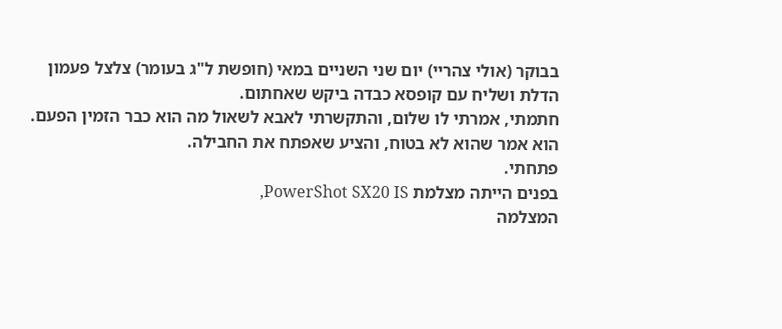בבוקר (אולי צהריי) יום שני השניים במאי (חופשת ל"ג בעומר) צלצל פעמון
הדלת ושליח עם קופסא כבדה ביקש שאחתום.
חתמתי, אמרתי לו שלום, והתקשרתי לאבא לשאול מה הוא כבר הזמין הפעם.
הוא אמר שהוא לא בטוח, והציע שאפתח את החבילה.
פתחתי.
בפנים הייתה מצלמת PowerShot SX20 IS,
המצלמה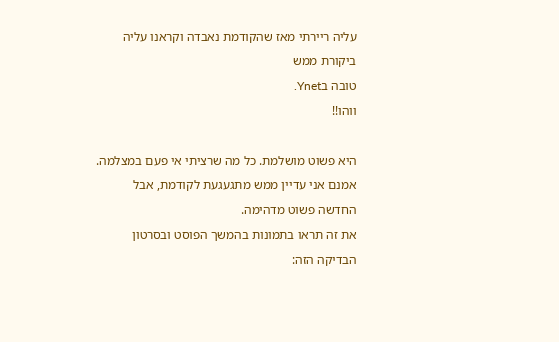עליה ריירתי מאז שהקודמת נאבדה וקראנו עליה ביקורת ממש
טובה בYnet.
ווהו!!

היא פשוט מושלמת. כל מה שרציתי אי פעם במצלמה.
אמנם אני עדיין ממש מתגעגעת לקודמת, אבל החדשה פשוט מדהימה.
את זה תראו בתמונות בהמשך הפוסט ובסרטון הבדיקה הזה: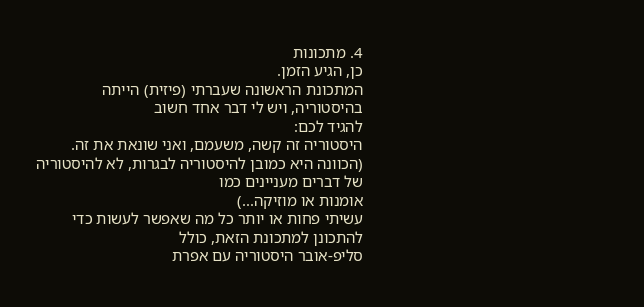4. מתכונות
כן, הגיע הזמן.
המתכונת הראשונה שעברתי (פיזית) הייתה בהיסטוריה, ויש לי דבר אחד חשוב
להגיד לכם:
היסטוריה זה קשה, משעמם, ואני שונאת את זה.
(הכוונה היא כמובן להיסטוריה לבגרות, לא להיסטוריה של דברים מעניינים כמו
אומנות או מוזיקה...)
עשיתי פחות או יותר כל מה שאפשר לעשות כדי להתכונן למתכונת הזאת, כולל
סליפ-אובר היסטוריה עם אפרת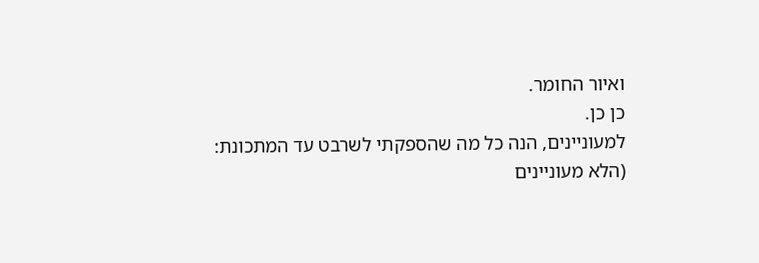ואיור החומר.
כן כן.
למעוניינים, הנה כל מה שהספקתי לשרבט עד המתכונת:
(הלא מעוניינים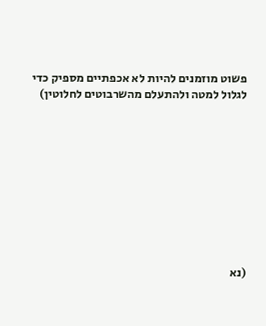פשוט מוזמנים להיות לא אכפתיים מספיק כדי לגלול למטה ולהתעלם מהשרבוטים לחלוטין)










(נא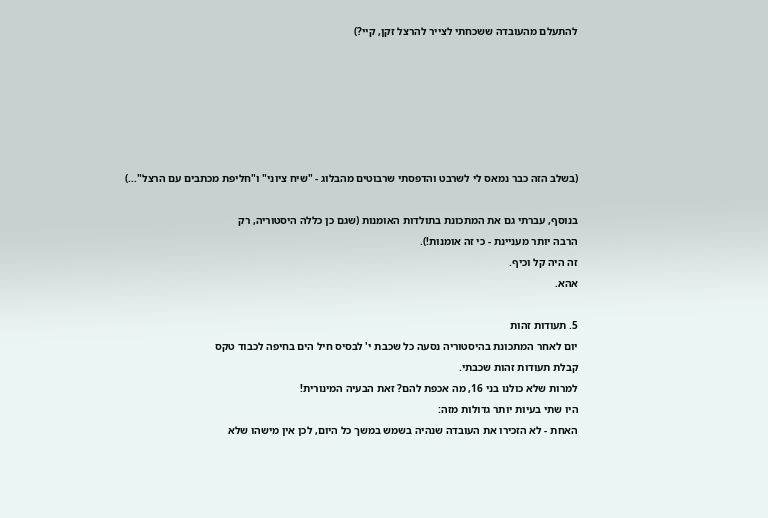להתעלם מהעובדה ששכחתי לצייר להרצל זקן, קיי?)






(בשלב הזה כבר נמאס לי לשרבט והדפסתי שרבוטים מהבלוג - "שיח ציוני" ו"חליפת מכתבים עם הרצל"...)

בנוסף, עברתי גם את המתכונת בתולדות האומנות (שגם כן כללה היסטוריה, רק
הרבה יותר מעניינת - כי זה אומנות!).
זה היה קל וכיף.
אהא.

5. תעודות זהות
יום לאחר המתכונת בהיסטוריה נסעה כל שכבת י' לבסיס חיל הים בחיפה לכבוד טקס
קבלת תעודות זהות שכבתי.
למרות שלא כולנו בני 16, מה אכפת להם? זאת הבעיה המינורית!
היו שתי בעיות יותר גדולות מזה:
האחת - לא הזכירו את העובדה שנהיה בשמש במשך כל היום, לכן אין מישהו שלא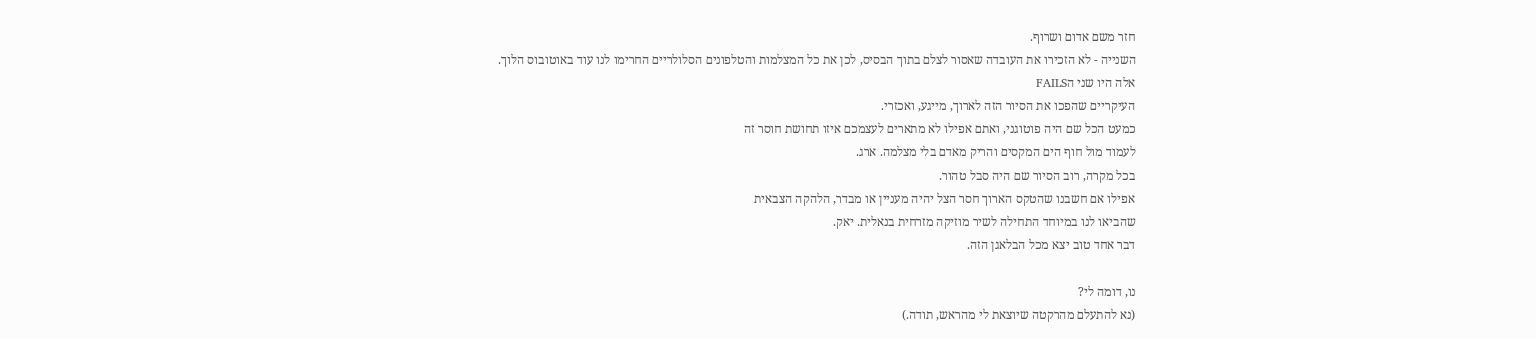חזר משם אדום ושרוף.
השנייה - לא הזכירו את העובדה שאסור לצלם בתוך הבסיס, לכן את כל המצלמות והטלפונים הסלולריים החרימו לנו עוד באוטובוס הלוך.
אלה היו שני הFAILS
העיקריים שהפכו את הסיור הזה לארוך, מייגע, ואכזרי.
כמעט הכל שם היה פוטוגני, ואתם אפילו לא מתארים לעצמכם איזו תחושת חוסר זה
לעמוד מול חוף הים המקסים והריק מאדם בלי מצלמה. ארג.
בכל מקרה, רוב הסיור שם היה סבל טהור.
אפילו אם חשבנו שהטקס הארוך חסר הצל יהיה מעניין או מבדר, הלהקה הצבאית
שהביאו לנו במיוחד התחילה לשיר מוזיקה מזרחית בנאלית. יאק.
דבר אחד טוב יצא מכל הבלאגן הזה.

נו, דומה לי?
(נא להתעלם מהרקטה שיוצאת לי מהראש, תודה.)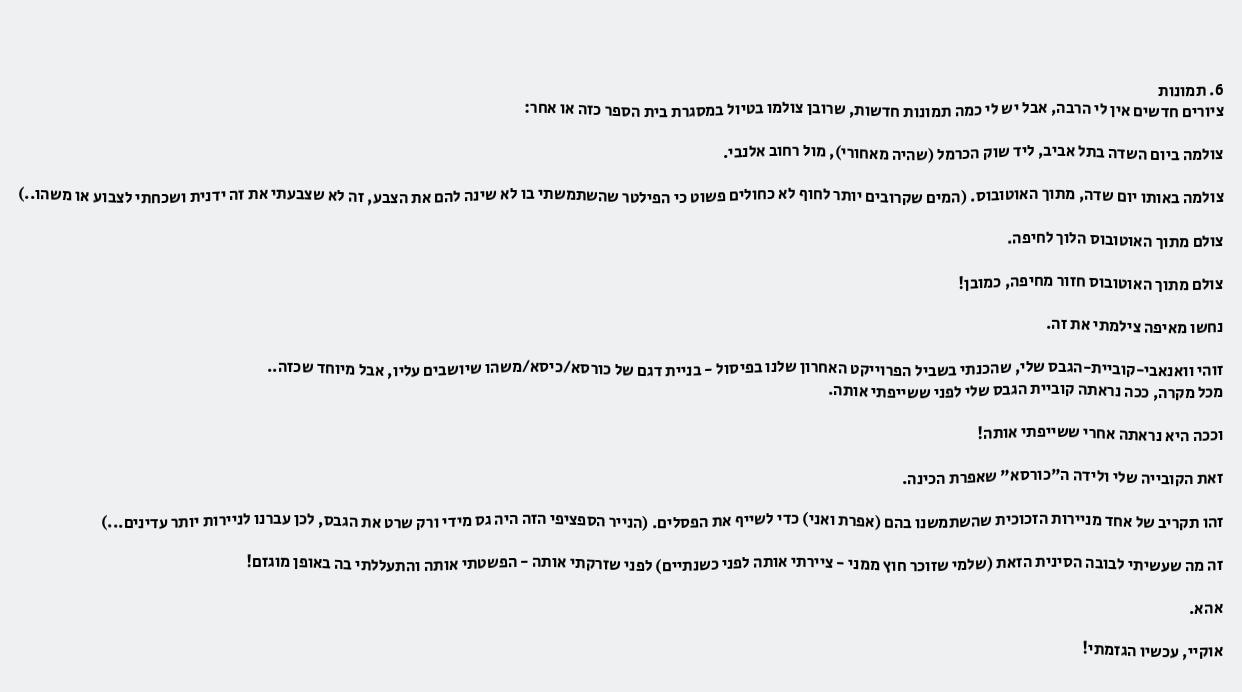6. תמונות
ציורים חדשים אין לי הרבה, אבל יש לי כמה תמונות חדשות, שרובן צולמו בטיול במסגרת בית הספר כזה או אחר:

צולמה ביום השדה בתל אביב, ליד שוק הכרמל (שהיה מאחורי), מול רחוב אלנבי.

צולמה באותו יום שדה, מתוך האוטובוס. (המים שקרובים יותר לחוף לא כחולים פשוט כי הפילטר שהשתמשתי בו לא שינה להם את הצבע, זה לא שצבעתי את זה ידנית ושכחתי לצבוע או משהו..)

צולם מתוך האוטובוס הלוך לחיפה.

צולם מתוך האוטובוס חזור מחיפה, כמובן!

נחשו מאיפה צילמתי את זה.

זוהי וואנאבי-קוביית-הגבס שלי, שהכנתי בשביל הפרוייקט האחרון שלנו בפיסול - בניית דגם של כורסא/כיסא/משהו שיושבים עליו, אבל מיוחד שכזה..
מכל מקרה, ככה נראתה קוביית הגבס שלי לפני ששייפתי אותה.

וככה היא נראתה אחרי ששייפתי אותה!

זאת הקובייה שלי ולידה ה"כורסא" שאפרת הכינה.

זהו תקריב של אחד מניירות הזכוכית שהשתמשנו בהם (אפרת ואני) כדי לשייף את הפסלים. (הנייר הספציפי הזה היה גס מידי ורק שרט את הגבס, לכן עברנו לניירות יותר עדינים...)

זה מה שעשיתי לבובה הסינית הזאת (שלמי שזוכר חוץ ממני - ציירתי אותה לפני כשנתיים) לפני שזרקתי אותה - הפשטתי אותה והתעללתי בה באופן מוגזם!

אהא.

אוקיי, עכשיו הגזמתי!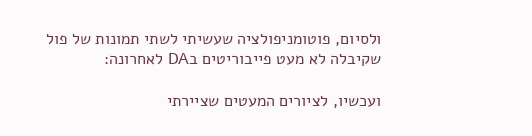ולסיום, פוטומניפולציה שעשיתי לשתי תמונות של פול שקיבלה לא מעט פייבוריטים בDA לאחרונה:

ועכשיו, לציורים המעטים שציירתי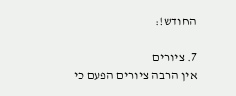החודש!:

7. ציורים
אין הרבה ציורים הפעם כי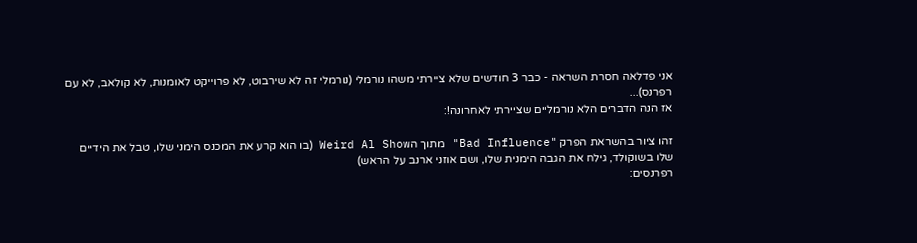אני פדלאה חסרת השראה - כבר 3 חודשים שלא ציירתי משהו נורמלי (נורמלי זה לא שירבוט, לא פרוייקט לאומנות, לא קולאב, לא עם רפרנס)...
אז הנה הדברים הלא נורמליים שציירתי לאחרונה!:

זהו ציור בהשראת הפרק "Bad Influence" מתוך הWeird Al Show (בו הוא קרע את המכנס הימני שלו, טבל את הידיים שלו בשוקולד, גילח את הגבה הימנית שלו, ושם אוזני ארנב על הראש)
רפרנסים: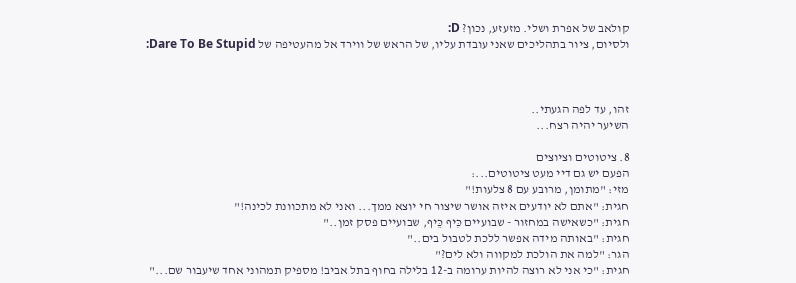קולאב של אפרת ושלי. מזעזע, נכון? D:
ולסיום, ציור בתהליכים שאני עובדת עליו, של הראש של ווירד אל מהעטיפה של Dare To Be Stupid:



זהו, עד לפה הגעתי..
השיער יהיה רצח...

8. ציטוטים וציוצים
הפעם יש גם דיי מעט ציטוטים...:
מזי: "מתומן, מרובע עם 8 צלעות!"
חגית: "אתם לא יודעים איזה אושר שיצור חי יוצא ממך... ואני לא מתכוונת לכינה!"
חגית: "כשאישה במחזור - שבועיים כִּיף כֵּיף, שבועיים פסק זמן.."
חגית: "באותה מידה אפשר ללכת לטבול בים.."
הגר: "למה את הולכת למקווה ולא לים?"
חגית: "כי אני לא רוצה להיות ערומה ב-12 בלילה בחוף בתל אביב! מספיק תמהוני אחד שיעבור שם..."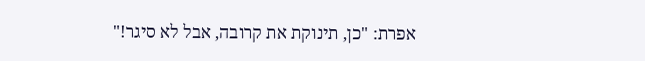אפרת: "כן, תינוקת את קרובה, אבל לא סיגר!"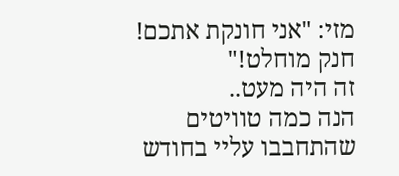מזי: "אני חונקת אתכם! חנק מוחלט!"
זה היה מעט..
הנה כמה טוויטים שהתחבבו עליי בחודש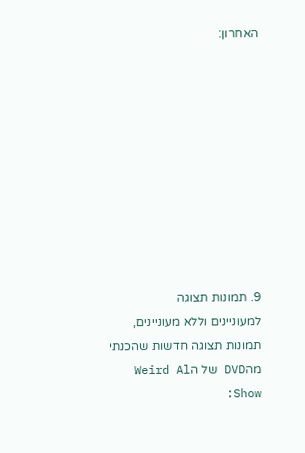האחרון:










9. תמונות תצוגה
למעוניינים וללא מעוניינים, תמונות תצוגה חדשות שהכנתי מהDVD של הWeird Al Show: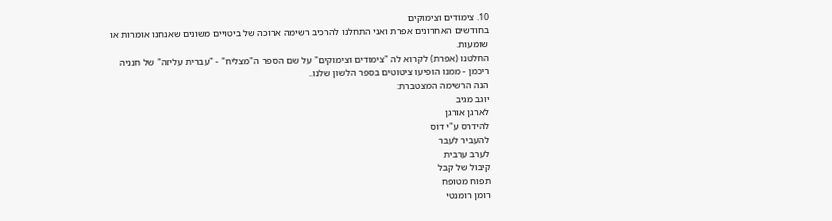10. צימודים וצימוקים
בחודשים האחרונים אפרת ואני התחלנו להרכיב רשימה ארוכה של ביטויים משונים שאנחנו אומרות או שומעות.
החלטנו (אפרת) לקרוא לה "צימודים וצימוקים" על שם הספר ה"מצליח" - "עברית עליזה" של חנניה ריכמן - ממנו הופיעו ציטוטים בספר הלשון שלנו..
הנה הרשימה המצטברת:
יוגב מגיב
לארגן אורגן
להידרס ע"י דוס
להעביר לעבר
לערב ערבית
קיבול של קבל
תפוח מטופח
רומן רומנטי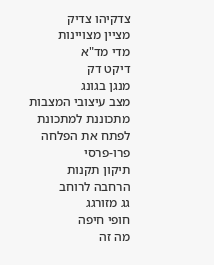צדקיהו צדיק
מציין מצויינות
מדי מד"א
דיקט דק
מנגן בגונג
מצב עיצובי המצבות
מתכוננת למתכונת
לפתח את הפלחה
פרו-פרסי
תיקון תקנות
הרחבה לרוחב
גג מזורגג
חופי חיפה
מה זה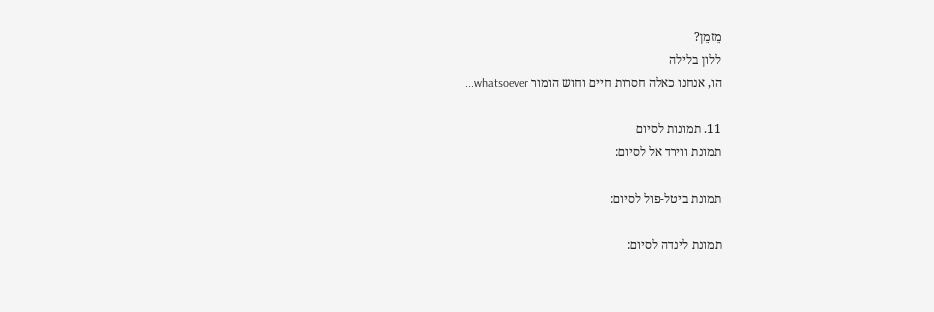מֵזמֵן?
ללון בלילה
הו, אנחנו כאלה חסרות חיים וחוש הומור whatsoever...

11. תמונות לסיום
תמונת ווירד אל לסיום:

תמונת ביטל-פול לסיום:

תמונת לינדה לסיום: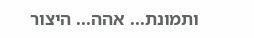ותמונת... אהה... היצור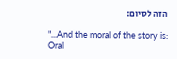הזה לסיום:

"...And the moral of the story is:
Oral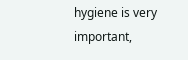hygiene is very important,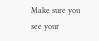Make sure you see your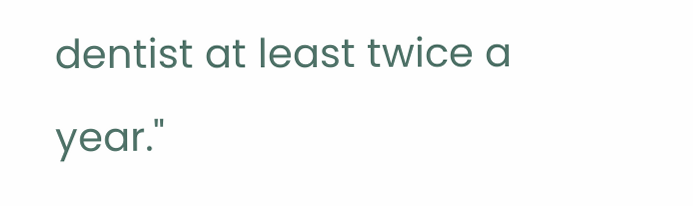dentist at least twice a
year."